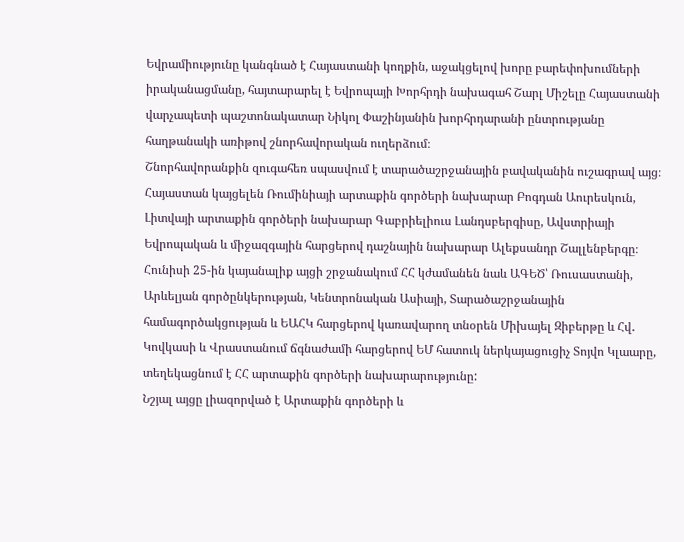Եվրամիությունը կանգնած է Հայաստանի կողքին, աջակցելով խորը բարեփոխումների իրականացմանը, հայտարարել է Եվրոպայի Խորհրդի նախագահ Շարլ Միշելը Հայաստանի վարչապետի պաշտոնակատար Նիկոլ Փաշինյանին խորհրդարանի ընտրությանը հաղթանակի առիթով շնորհավորական ուղերձում։
Շնորհավորանքին զուգահեռ սպասվում է տարածաշրջանային բավականին ուշագրավ այց։ Հայաստան կայցելեն Ռումինիայի արտաքին գործերի նախարար Բոգդան Աուրեսկուն, Լիտվայի արտաքին գործերի նախարար Գաբրիելիուս Լանդսբերգիսը, Ավստրիայի Եվրոպական և միջազգային հարցերով դաշնային նախարար Ալեքսանդր Շալլենբերգը։
Հունիսի 25-ին կայանալիք այցի շրջանակում ՀՀ կժամանեն նաև ԱԳԵԾ՝ Ռուսաստանի, Արևելյան գործընկերության, Կենտրոնական Ասիայի, Տարածաշրջանային համագործակցության և ԵԱՀԿ հարցերով կառավարող տնօրեն Միխայել Զիբերթը և Հվ․ Կովկասի և Վրաստանում ճգնաժամի հարցերով ԵՄ հատուկ ներկայացուցիչ Տոյվո Կլաարը, տեղեկացնում է ՀՀ արտաքին գործերի նախարարությունը:
Նշյալ այցը լիազորված է Արտաքին գործերի և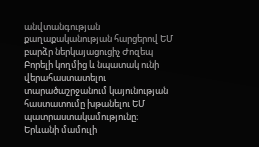անվտանգության քաղաքականության հարցերով ԵՄ բարձր ներկայացուցիչ Ժոզեպ Բորելի կողմից և նպատակ ունի վերահաստատելու տարածաշրջանում կայունության հաստատումը խթանելու ԵՄ պատրաստակամությունը։
Երևանի մամուլի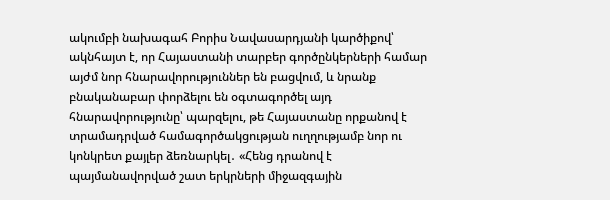ակումբի նախագահ Բորիս Նավասարդյանի կարծիքով՝ ակնհայտ է, որ Հայաստանի տարբեր գործընկերների համար այժմ նոր հնարավորություններ են բացվում, և նրանք բնականաբար փորձելու են օգտագործել այդ հնարավորությունը՝ պարզելու, թե Հայաստանը որքանով է տրամադրված համագործակցության ուղղությամբ նոր ու կոնկրետ քայլեր ձեռնարկել․ «Հենց դրանով է պայմանավորված շատ երկրների միջազգային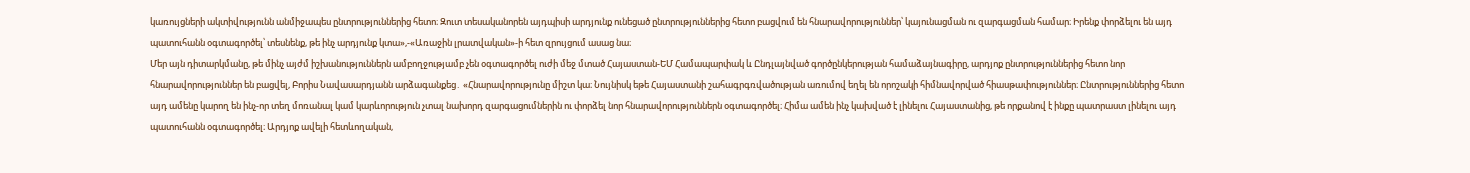կառույցների ակտիվությունն անմիջապես ընտրություններից հետո։ Զուտ տեսականորեն այդպիսի արդյունք ունեցած ընտրություններից հետո բացվում են հնարավորություններ՝ կայունացման ու զարգացման համար։ Իրենք փորձելու են այդ պատուհանն օգտագործել՝ տեսնենք, թե ինչ արդյունք կտա»,-«Առաջին լրատվական»-ի հետ զրույցում ասաց նա։
Մեր այն դիտարկմանը, թե մինչ այժմ իշխանություններն ամբողջությամբ չեն օգտագործել ուժի մեջ մտած Հայաստան-ԵՄ Համապարփակ և Ընդլայնված գործընկերության համաձայնագիրը, արդյոք ընտրություններից հետո նոր հնարավորություններ են բացվել, Բորիս Նավասարդյանն արձագանքեց․ «Հնարավորությունը միշտ կա։ Նույնիսկ եթե Հայաստանի շահագրգռվածության առումով եղել են որոշակի հիմնավորված հիասթափություններ։ Ընտրություններից հետո այդ ամենը կարող են ինչ-որ տեղ մոռանալ կամ կարևորություն չտալ նախորդ զարգացումներին ու փորձել նոր հնարավորություններն օգտագործել։ Հիմա ամեն ինչ կախված է լինելու Հայաստանից, թե որքանով է ինքը պատրաստ լինելու այդ պատուհանն օգտագործել։ Արդյոք ավելի հետևողական,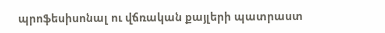պրոֆեսիսոնալ ու վճռական քայլերի պատրաստ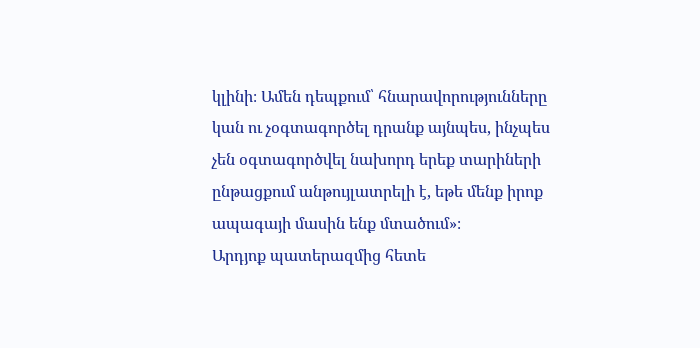կլինի։ Ամեն դեպքում՝ հնարավորությունները կան ու չօգտագործել դրանք այնպես, ինչպես չեն օգտագործվել նախորդ երեք տարիների ընթացքում անթույլատրելի է, եթե մենք իրոք ապագայի մասին ենք մտածում»։
Արդյոք պատերազմից հետե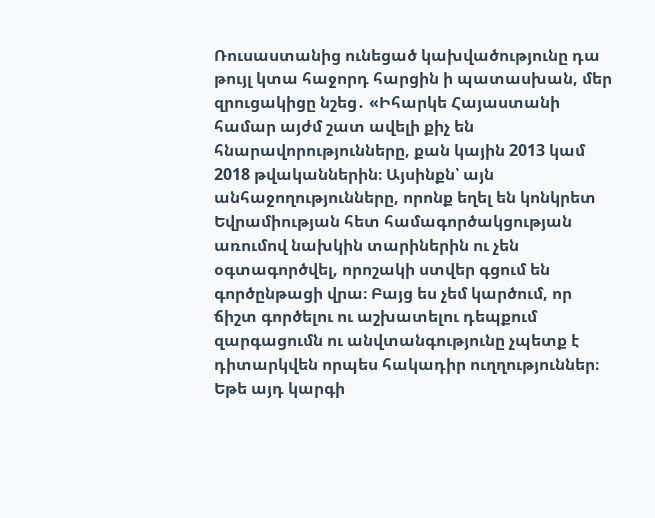Ռուսաստանից ունեցած կախվածությունը դա թույլ կտա հաջորդ հարցին ի պատասխան, մեր զրուցակիցը նշեց․ «Իհարկե Հայաստանի համար այժմ շատ ավելի քիչ են հնարավորությունները, քան կային 2013 կամ 2018 թվականներին։ Այսինքն՝ այն անհաջողությունները, որոնք եղել են կոնկրետ Եվրամիության հետ համագործակցության առումով նախկին տարիներին ու չեն օգտագործվել, որոշակի ստվեր գցում են գործընթացի վրա։ Բայց ես չեմ կարծում, որ ճիշտ գործելու ու աշխատելու դեպքում զարգացումն ու անվտանգությունը չպետք է դիտարկվեն որպես հակադիր ուղղություններ։ Եթե այդ կարգի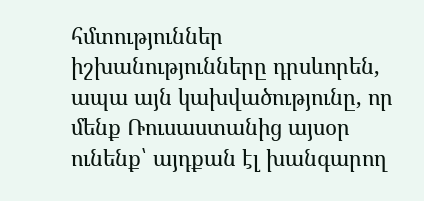հմտություններ իշխանությունները դրսևորեն, ապա այն կախվածությունը, որ մենք Ռուսաստանից այսօր ունենք՝ այդքան էլ խանգարող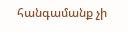հանգամանք չի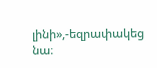լինի»,-եզրափակեց նա։